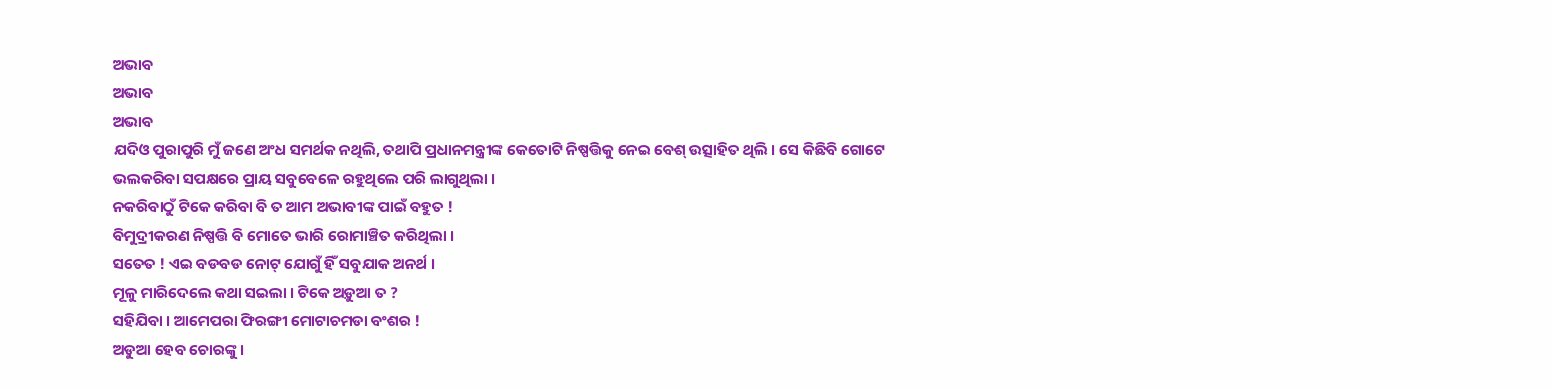ଅଭାବ
ଅଭାବ
ଅଭାବ
ଯଦିଓ ପୁରାପୁରି ମୁଁ ଜଣେ ଅଂଧ ସମର୍ଥକ ନଥିଲି, ତଥାପି ପ୍ରଧାନମନ୍ତ୍ରୀଙ୍କ କେତୋଟି ନିଷ୍ପତ୍ତିକୁ ନେଇ ବେଶ୍ ଉତ୍ସାହିତ ଥିଲି । ସେ କିଛିବି ଗୋଟେ ଭଲକରିବା ସପକ୍ଷରେ ପ୍ରାୟ ସବୁବେଳେ ରହୁଥିଲେ ପରି ଲାଗୁଥିଲା ।
ନକରିବାଠୁଁ ଟିକେ କରିବା ବି ତ ଆମ ଅଭାବୀଙ୍କ ପାଇଁ ବହୁତ !
ବିମୁଦ୍ରୀକରଣ ନିଷ୍ପତ୍ତି ବି ମୋତେ ଭାରି ରୋମାଞ୍ଚିତ କରିଥିଲା ।
ସତେତ ! ଏଇ ବଡବଡ ନୋଟ୍ ଯୋଗୁଁ ହିଁ ସବୁଯାକ ଅନର୍ଥ ।
ମୂଳୁ ମାରିଦେଲେ କଥା ସଇଲା । ଟିକେ ଅଡ଼ୁଆ ତ ?
ସହିଯିବା । ଆମେପରା ଫିରଙ୍ଗୀ ମୋଟାଚମଡା ବଂଶର !
ଅଡୁଆ ହେବ ଚୋରଙ୍କୁ ।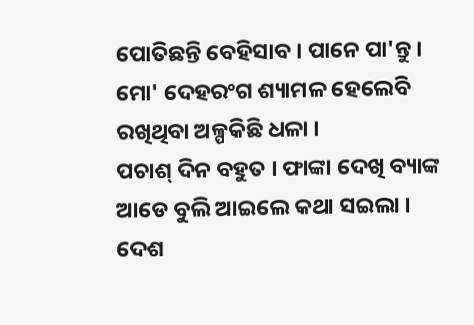ପୋତିଛନ୍ତି ବେହିସାବ । ପାନେ ପା'ନ୍ତୁ ।
ମୋ' ଦେହରଂଗ ଶ୍ୟାମଳ ହେଲେବି ରଖିଥିବା ଅଳ୍ପକିଛି ଧଳା ।
ପଚାଶ୍ ଦିନ ବହୁତ । ଫାଙ୍କା ଦେଖି ବ୍ୟାଙ୍କ ଆଡେ ବୁଲି ଆଇଲେ କଥା ସଇଲା ।
ଦେଶ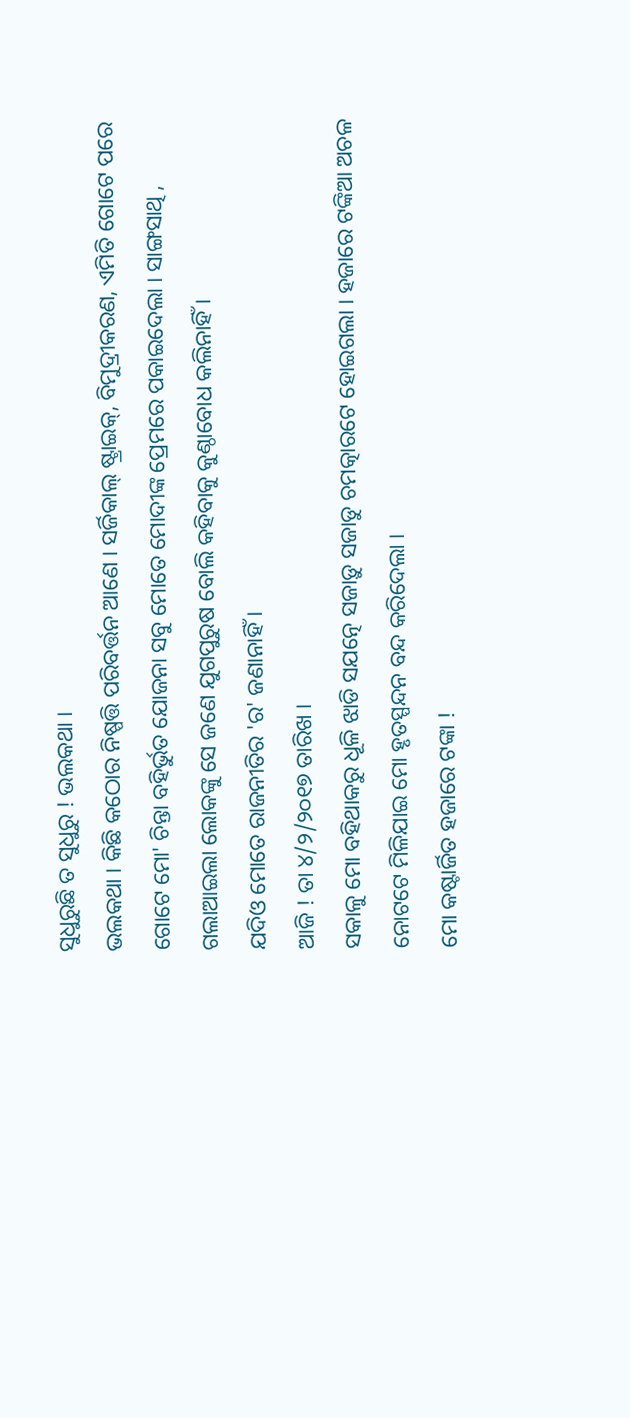ସୁଧୁରୁଛି ତ ସୁଧୁରୁ ! ଭଲକଥା ।
ଭଲକଥା । କିଛି କଠୋର ନିଷ୍ପତ୍ତି ପରିବର୍ତ୍ତନ ଆଣେ । ସର୍ଜିକାଲ୍ ଷ୍ଟ୍ରାଇକ୍, ବିମୁଦ୍ରୀକରଣ, ଏମିତି ଗୋଟେ ପରେ ଗୋଟେ ମୋ' ଚିନ୍ତା ବହିର୍ଭୁତ ଯୋଜନା ସବୁ ମୋତେ ମୋଦୀଙ୍କ ପ୍ରେମରେ ପକାଇଦେଲା । ସାଙ୍ଗସାଥି , ଗଲାଆଇଲା ଲୋକଙ୍କୁ ସେ ଜଣେ ଯୁଗପୁରୁଷ ବୋଲି କହିବାକୁ କୁଣ୍ଠାବୋଧ କଲିନାହିଁ ।
ଯଦିଓ ମୋତେ ରାଜନୀତିର 'ର' ଜଣାନାହିଁ ।
ଆଜି ! ତା ୪/୨/୨୦୧୭ ତାରିଖ ।
ସକାଳୁ ମୋ ବହିଥାକରୁ ଧୂଳି ଝାଡି ସଯତ୍ନେ ସଜାଡ଼ୁ ସଜାଡୁ ଚମତ୍କାରଟେ ହୋଇଗଲା । ହଜାରେ ଟଙ୍କିଆ ଅଚଳ ନୋଟଟେ ମିଳିଯାଇ ମୋ ହୃତସ୍ପନ୍ଦନ ବନ୍ଦ କରିଦେଲା ।
ମୋ କଷ୍ଟାର୍ଜିତ ହଜାରେ ଟଙ୍କା !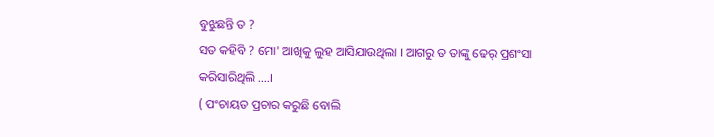ବୁଝୁଛନ୍ତି ତ ?
ସତ କହିବି ? ମୋ' ଆଖିକୁ ଲୁହ ଆସିଯାଉଥିଲା । ଆଗରୁ ତ ତାଙ୍କୁ ଢେର୍ ପ୍ରଶଂସା କରିସାରିଥିଲି ....।
( ପଂଚାୟତ ପ୍ରଚାର କରୁଛି ବୋଲି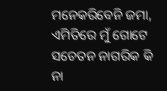ମନେକରିବେନି ଜମା, ଏମିତିରେ ମୁଁ ଗୋଟେ ସଚେତନ ନାଗରିକ କି ନା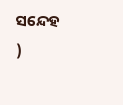ସନ୍ଦେହ )